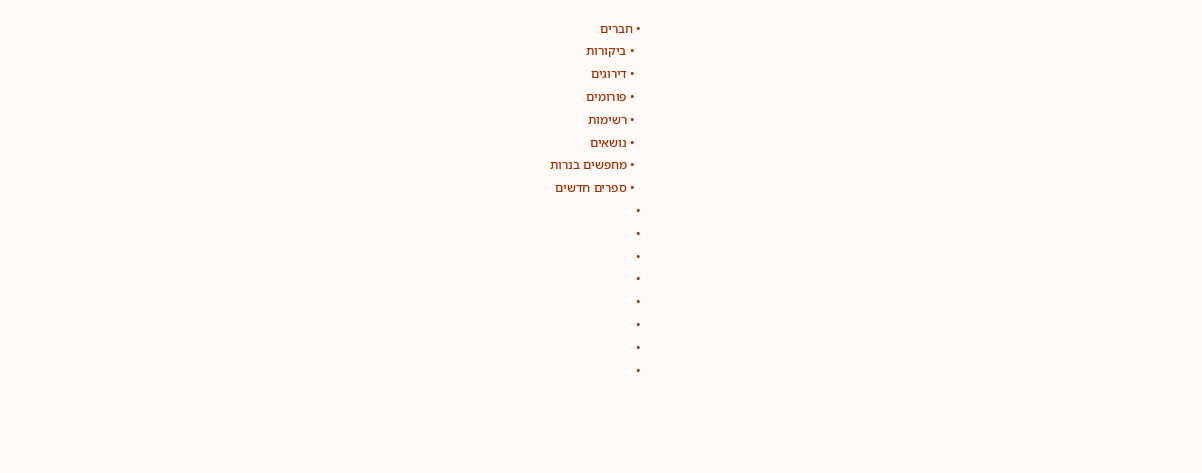• חברים
  • ביקורות
  • דירוגים
  • פורומים
  • רשימות
  • נושאים
  • מחפשים בנרות
  • ספרים חדשים
•
•
•
•
•
•
•
•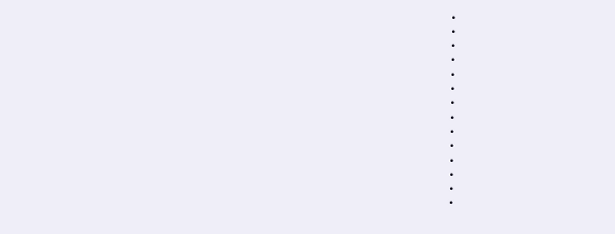•
•
•
•
•
•
•
•
•
•
•
•
•
•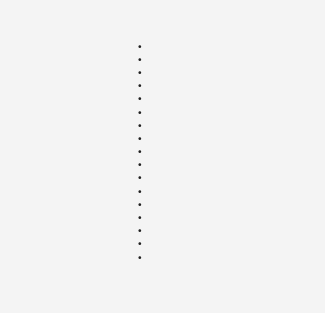•
•
•
•
•
•
•
•
•
•
•
•
•
•
•
•
•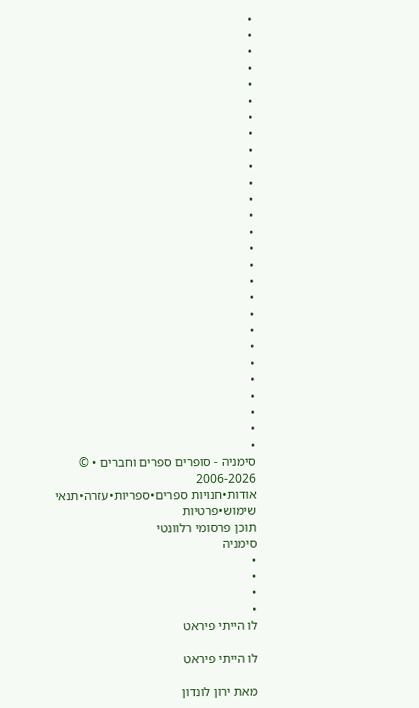•
•
•
•
•
•
•
•
•
•
•
•
•
•
•
•
•
•
•
•
•
•
•
•
•
•
•
סימניה - סופרים ספרים וחברים • © 2006-2026
אודות•חנויות ספרים•ספריות•עזרה•תנאי שימוש•פרטיות
תוכן פרסומי רלוונטי
סימניה
•
•
•
•
לו הייתי פיראט

לו הייתי פיראט

מאת ירון לונדון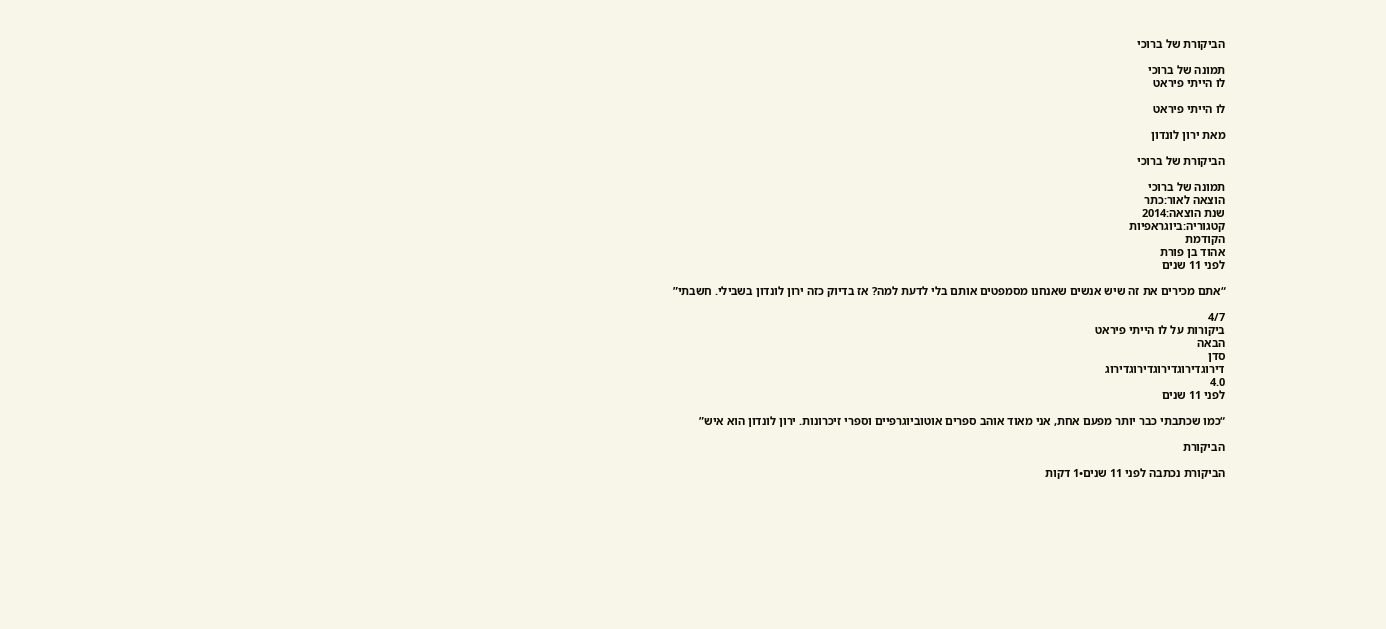הביקורת של ברוכי

תמונה של ברוכי
לו הייתי פיראט

לו הייתי פיראט

מאת ירון לונדון

הביקורת של ברוכי

תמונה של ברוכי
הוצאה לאור:כתר
שנת הוצאה:2014
קטגוריה:ביוגראפיות
הקודמת
אהוד בן פורת
לפני 11 שנים

“אתם מכירים את זה שיש אנשים שאנחנו מסמפטים אותם בלי לדעת למה? אז בדיוק כזה ירון לונדון בשבילי. חשבתי”

4/7
ביקורות על לו הייתי פיראט
הבאה
סדן
דירוגדירוגדירוגדירוגדירוג
4.0
לפני 11 שנים

“כמו שכתבתי כבר יותר מפעם אחת, אני מאוד אוהב ספרים אוטוביוגרפיים וספרי זיכרונות. ירון לונדון הוא איש”

הביקורת

הביקורת נכתבה לפני 11 שנים•1 דקות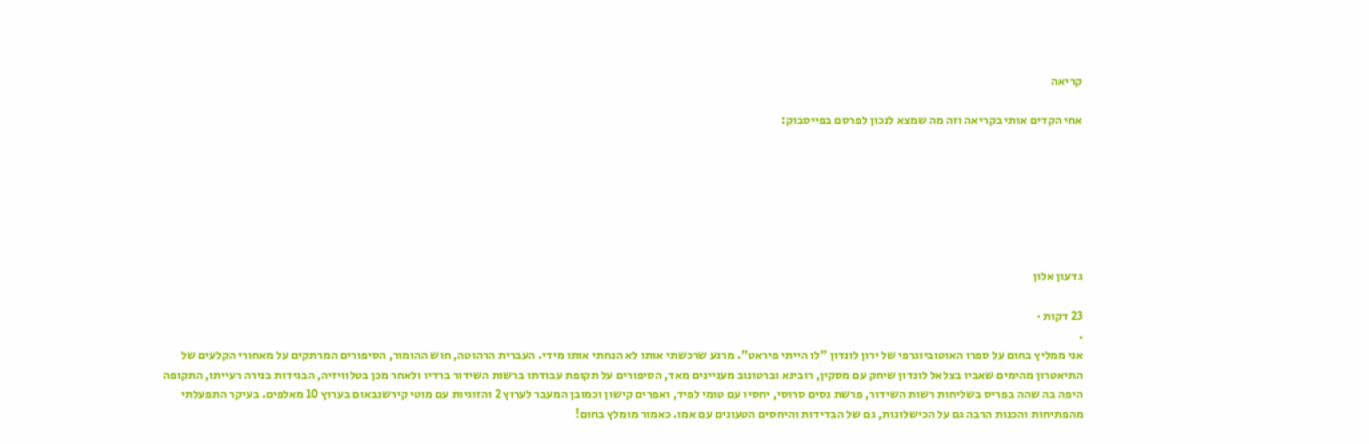קריאה

אחי הקדים אותי בקריאה וזה מה שמצא לנכון לפרסם בפייסבוק:







גדעון אלון

23 דקות ·
.
אני ממליץ בחום על ספרו האוטוביוגרפי של ירון לונדון "לו הייתי פיראט". מרגע שרכשתי אותו לא הנחתי אותו מידי. העברית הרהוטה, חוש ההומור, הסיפורים המרתקים על מאחורי הקלעים של התיאטרון מהימים שאביו בצלאל לונדון שיחק עם מסקין, רובינא וברטונוב מעניינים מאד, הסיפורים על תקופת עבודתו ברשות השידור ברדיו ולאחר מכן בטלוויזיה, הבגידות בנירה רעייתו, התקופה היפה בה שהה בפריס בשליחות רשות השידור, פרשת נסים סרוסי, יחסיו עם טומי לפיד, ואפרים קישון וכמובן המעבר לערוץ 2 והזוגיות עם מוטי קירשנבאום בערוץ 10 מאלפים. בעיקר התפעלתי מהפתיחות והכנות הרבה גם על הכישלונות, גם של הבדידות והיחסים הטעונים עם אמו. כאמור מומלץ בחום!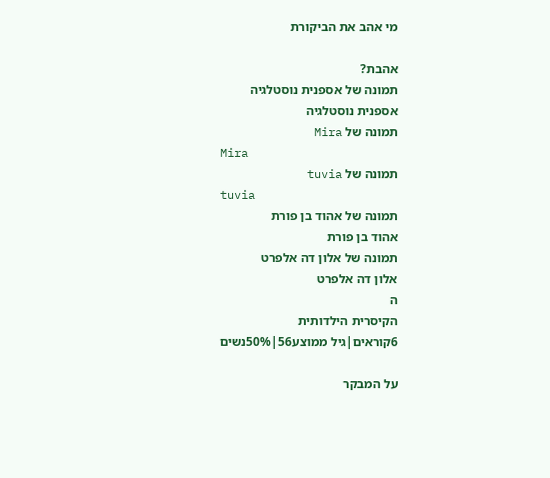מי אהב את הביקורת

אהבת?
תמונה של אספנית נוסטלגיה
אספנית נוסטלגיה
תמונה של Mira
Mira
תמונה של tuvia
tuvia
תמונה של אהוד בן פורת
אהוד בן פורת
תמונה של אלון דה אלפרט
אלון דה אלפרט
ה
הקיסרית הילדותית
6קוראים|גיל ממוצע56|50%נשים

על המבקר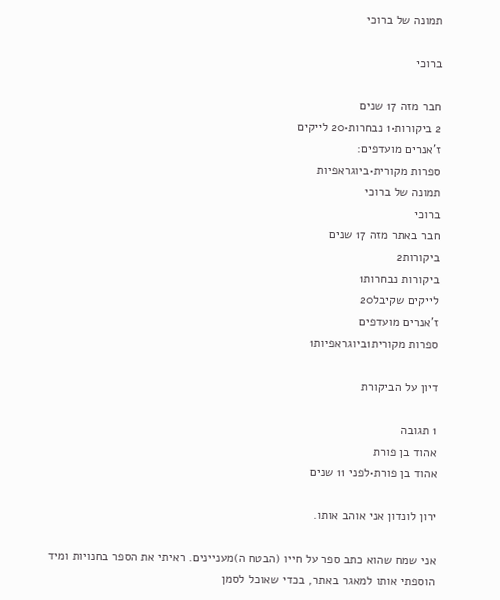תמונה של ברוכי

ברוכי

חבר מזה 17 שנים
2 ביקורות•1 נבחרות•20 לייקים
ז'אנרים מועדפים:
ספרות מקורית•ביוגראפיות
תמונה של ברוכי
ברוכי
חבר באתר מזה 17 שנים
ביקורות2
ביקורות נבחרות1
לייקים שקיבל20
ז'אנרים מועדפים
ספרות מקורית1ביוגראפיות1

דיון על הביקורת

1 תגובה
אהוד בן פורת
אהוד בן פורת•לפני 11 שנים

ירון לונדון אני אוהב אותו.

אני שמח שהוא כתב ספר על חייו (הבטח ה)מעניינים. ראיתי את הספר בחנויות ומיד הוספתי אותו למאגר באתר, בכדי שאוכל לסמן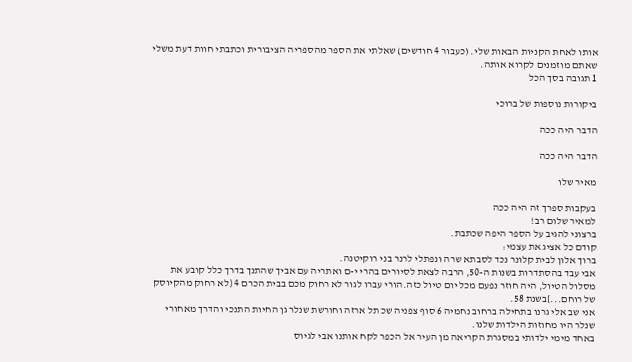אותו לאחת הקניות הבאות שלי. (כעבור 4 חודשים) שאלתי את הספר מהספריה הציבורית וכתבתי חוות דעת משלי שאתם מוזמנים לקרוא אותה.
1 תגובה בסך הכל

ביקורות נוספות של ברוכי

הדבר היה ככה

הדבר היה ככה

מאיר שלו

בעקבות ספרך זה היה ככה
למאיר שלום רב!
ברצוני להגיב על הספר היפה שכתבת.
קודם כל אציג את עצמי:
ברוך אלון לבית קלונר נכד לסבתא שרה ונפתלי לרנר בני רוקיטנה.
אבי עבד בהסתדרות בשנות ה-50, הרבה לצאת לסיורים בהרי י-ם ואתריה עם אביך שהתנך בדרך כלל קובע את מסלול הטיול, היה חוזר נפעם מכל יום טיול כזה.הורי עברו לגור לא רחוק מכם בבית הכרם 4 {לא רחוק מהקיוסק של רוחם...}בשנת 58.
אני שב אלי גרנו בתחילה ברחוב נחמיה 6 סוף צפניה שכ תל ארזה וחורשת שנלר גן החיות התנכי והדרך מאחורי שנלר היו מחוזות הילדות שלנו.
באחד מימי ילדותי במסגרת הקריאה מן העיר אל הכפר לקח אותנו אבי לגיוס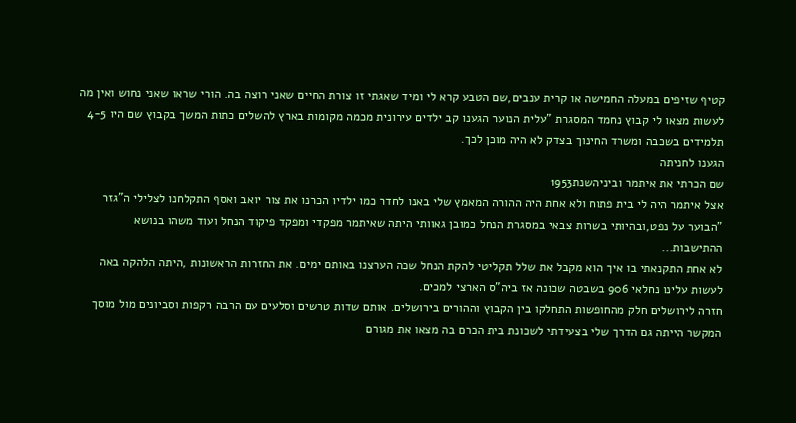קטיף שזיפים במעלה החמישה או קרית ענבים,שם הטבע קרא לי ומיד שאגתי זו צורת החיים שאני רוצה בה. הורי שראו שאני נחוש ואין מה לעשות מצאו לי קבוץ נחמד המסגרת "עלית הנוער הגענו קב ילדים עירונית מכמה מקומות בארץ להשלים כתות המשך בקבוץ שם היו 4-5 תלמידים בשכבה ומשרד החינוך בצדק לא היה מוכן לכך.
הגענו לחניתה
שם הכרתי את איתמר וביניהשנת1953
אצל איתמר היה לי בית פתוח ולא אחת היה ההורה המאמץ שלי באנו לחדר כמו ילדיו הכרנו את צור יואב ואסף התקלחנו לצלילי ה"גזר "הבוער על נפט,ובהיותי בשרות צבאי במסגרת הנחל כמובן גאוותי היתה שאיתמר מפקדי ומפקד פיקוד הנחל ועוד משהו בנושא ההתישבות...
לא אחת התקנאתי בו איך הוא מקבל את שלל תקליטי להקת הנחל שכה הערצנו באותם ימים. את החזרות הראשונות ,היתה הלהקה באה לעשות עלינו נחלאי 906 בשבטה שכונה אז ביה"ס הארצי למכים.
חזרה לירושלים חלק מהחופשות התחלקו בין הקבוץ וההורים בירושלים. אותם שדות טרשים וסלעים עם הרבה רקפות וסביונים מול מוסך המקשר הייתה גם הדרך שלי בצעידתי לשכונת בית הכרם בה מצאו את מגורם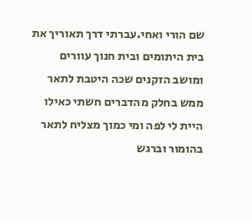שם הורי ואחי.עברתי דרך תאוריך את בית היתומים ובית חנוך עוורים ומושב הזקנים שכה היטבת לתאר ממש בחלק מהדברים חשתי כאילו היית לי לפה ומי כמוך מצליח לתאר בהומור וברגש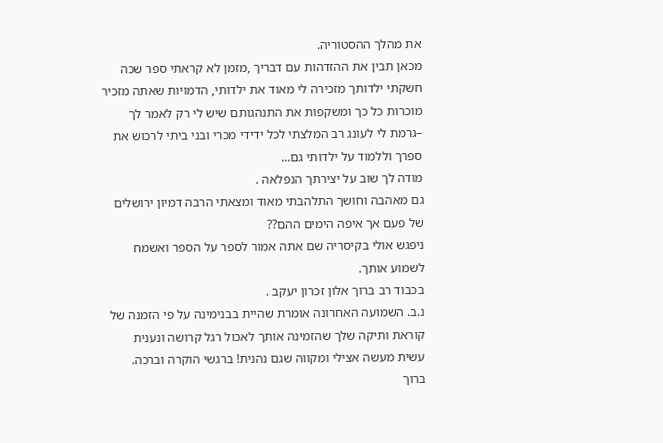את מהלך ההסטוריה.
מכאן תבין את ההזדהות עם דבריך ,מזמן לא קראתי ספר שכה חשקתי ילדותך מזכירה לי מאוד את ילדותי, הדמויות שאתה מזכיר מוכרות כל כך ומשקפות את התנהגותם שיש לי רק לאמר לך –גרמת לי לעונג רב המלצתי לכל ידידי מכרי ובני ביתי לרכוש את ספרך וללמוד על ילדותי גם...
מודה לך שוב על יצירתך הנפלאה .
גם מאהבה וחושך התלהבתי מאוד ומצאתי הרבה דמיון ירושלים של פעם אך איפה הימים ההם??
ניפגש אולי בקיסריה שם אתה אמור לספר על הספר ואשמח לשמוע אותך.
בכבוד רב ברוך אלון זכרון יעקב .
נ.ב. השמועה האחרונה אומרת שהיית בבנימינה על פי הזמנה של קוראת ותיקה שלך שהזמינה אותך לאכול רגל קרושה ונענית
עשית מעשה אצילי ומקווה שגם נהנית! ברגשי הוקרה וברכה.
ברוך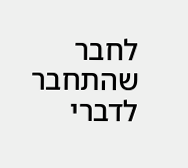לחבר שהתחבר לדברי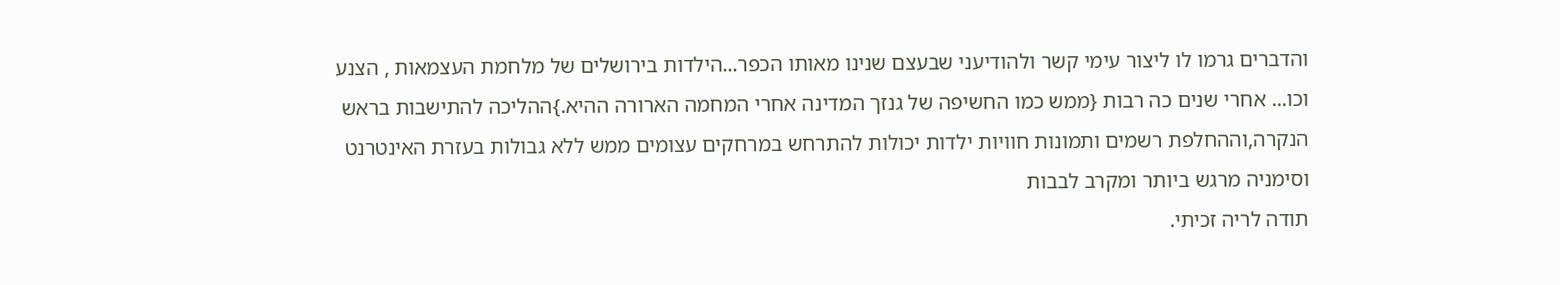והדברים גרמו לו ליצור עימי קשר ולהודיעני שבעצם שנינו מאותו הכפר...הילדות בירושלים של מלחמת העצמאות , הצנע וכו... אחרי שנים כה רבות {ממש כמו החשיפה של גנזך המדינה אחרי המחמה הארורה ההיא.}ההליכה להתישבות בראש הנקרה,וההחלפת רשמים ותמונות חוויות ילדות יכולות להתרחש במרחקים עצומים ממש ללא גבולות בעזרת האינטרנט וסימניה מרגש ביותר ומקרב לבבות
תודה לריה זכיתי.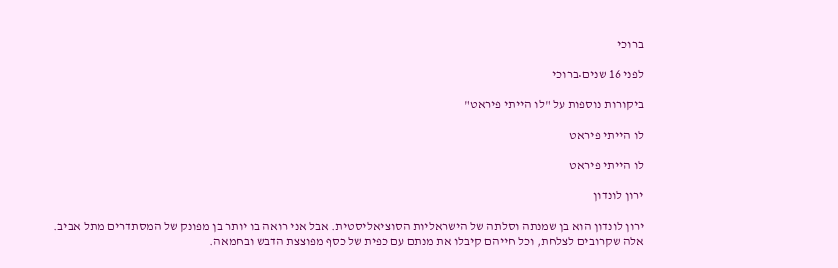ברוכי

לפני 16 שנים•ברוכי

ביקורות נוספות על "לו הייתי פיראט"

לו הייתי פיראט

לו הייתי פיראט

ירון לונדון

ירון לונדון הוא בן שמנתה וסלתה של הישראליות הסוציאליסטית. אבל אני רואה בו יותר בן מפונק של המסתדרים מתל אביב. אלה שקרובים לצלחת, וכל חייהם קיבלו את מנתם עם כפית של כסף מפוצצת הדבש ובחמאה.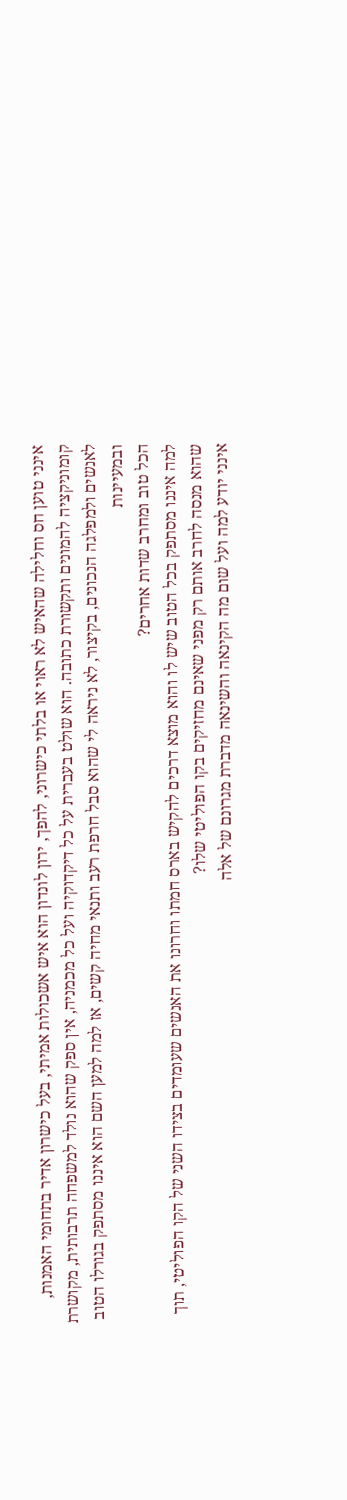אינני טוען חס וחלילה שהאיש לא ראוי או בלתי כישרוני, להפך, ירון לונדון הוא איש אשכולות אמיתי, בעל כישרון אדיר בתחומי האמנות, קומוניקציה להמונים ותקשורת כתובה. הוא שולט בעברית על כל דיקדוקיה ועל כל מכמניה, אין ספק שהוא נולד למשפחה תרבותית, מקושרת לאנשים ולמפלגה הנכונים, בקיצור, לא ניראה לי שהוא סבל חרפת רעב ותנאי מחיה קשים, אז למה למען השם הוא איננו מסתפק בגורלו הטוב ובמעיינות
הכל טוב ומחרב שדות אחרים?
למה איננו מסתפק בכל הטוב שיש לו והוא מוצא דרכים להקיש בארס חמתו וחרונו את האנשים שעומדים בצידו השני של הקו הפוליטי, תוך שהוא מנסה לחרב אותם רק מפני שאינם מחזיקים בקו הפוליטי שלו?
אינני יודע למה ועל שום מה הקינאה והשינאה מדברת מגרונם של אלה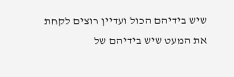שיש בידיהם הכול ועדיין רוצים לקחת את המעט שיש בידיהם של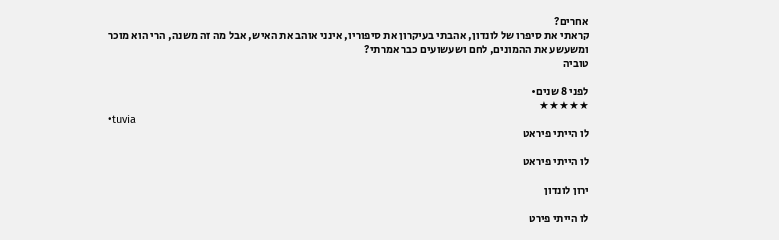אחרים?
קראתי את סיפרו של לונדון, אהבתי בעיקרון את סיפוריו, אינני אוהב את האיש, אבל מה זה משנה, הרי הוא מוכר ומשעשע את ההמונים, לחם ושעשועים כבר אמרתי?
טוביה

לפני 8 שנים•
★★★★★
•tuvia
לו הייתי פיראט

לו הייתי פיראט

ירון לונדון

לו הייתי פירט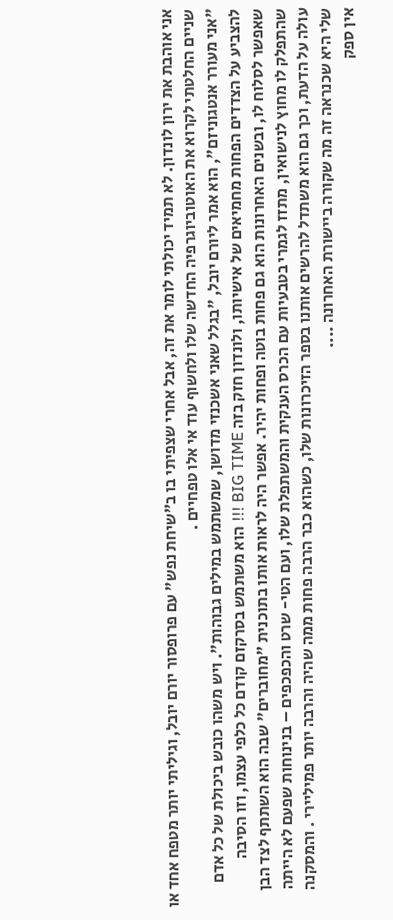אני אוהבת את ירון לונדון. לא תמיד יכולתי לומר את זה, אבל אחרי שצפיתי בו ב"שיחת נפש" עם פרופסור יורם יובל, וגיליתי יותר מטפח אחד או שניים החלטתי לקרוא את האוטוביוגרפיה החדשה שלו ולחשוף עוד אי אלו טפחיים .
"אני מעורר אנטגוניזם", הוא אמר ליורם יובל, "בגלל שאני אשכנזי מדושן, שמשתמש במילים גבוהות". ויש משהו כובש ביכולת של כל אדם להצביע על הצדדים הפחות מחמיאים של אישיותו, ולונדון חזק בזה BIG TIME !!! הוא משתמש בסרקזם קודם כל כלפי עצמו, וזו הסיבה שאפשר לסלוח לו, ובשנים האחרונות הוא גם פחות בוטה ופחות יהיר. אפשר היה לראות אותו בתוכנית "מחוברים" שבה הוא השתתף לצד הבן שהתפלק לו מחוץ לנישואין, מתזז לגמרי בטבעיות עם הכרס הענקית והמשתפלת שלו, ועם הטי- שרט והכפכפים – בנינוחות שפעם לא הייתה עולה על הדעת, וכך גם הוא משתדל להרשים אותנו בספר הזיכרונות שלו, כשהוא כבר הרבה פחות ממה שהיה והרבה יותר פמיליירי . והמסקנה שלי היא שכנראה זה מה שקורה ביישורת האחרונה ....
אין ספק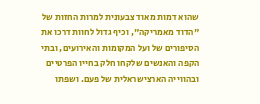שהוא דמות מאוד צבעונית למרות החזות של "הדוד מאמריקה", וכיף גדול לחוות דרכו את הסיפורים של ועל המקומות והאירועים, ובתי הקפה והאנשים שלקחו חלק בחייו הפרטיים ובהווייה הארצישראלית של פעם. ושפתו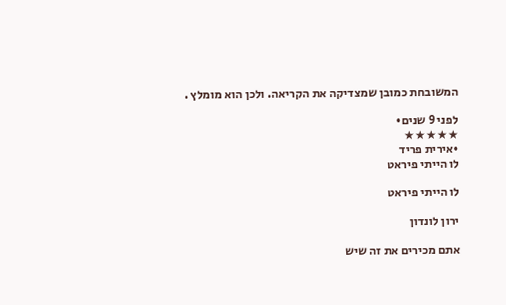המשובחת כמובן שמצדיקה את הקריאה. ולכן הוא מומלץ .

לפני 9 שנים•
★★★★★
•אירית פריד
לו הייתי פיראט

לו הייתי פיראט

ירון לונדון

אתם מכירים את זה שיש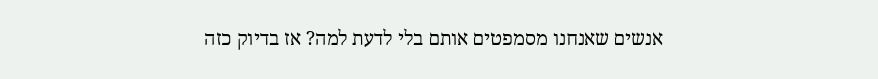אנשים שאנחנו מסמפטים אותם בלי לדעת למה? אז בדיוק כזה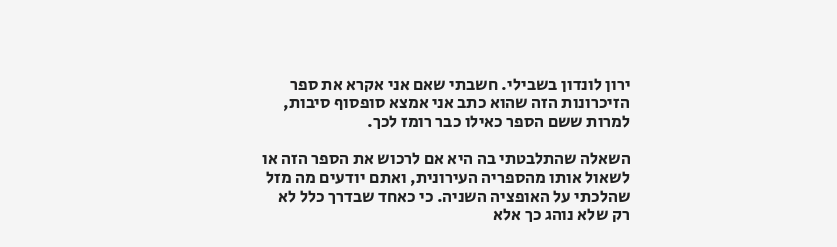ירון לונדון בשבילי. חשבתי שאם אני אקרא את ספר הזיכרונות הזה שהוא כתב אני אמצא סופסוף סיבות, למרות ששם הספר כאילו כבר רומז לכך.

השאלה שהתלבטתי בה היא אם לרכוש את הספר הזה או לשאול אותו מהספריה העירונית, ואתם יודעים מה מזל שהלכתי על האופציה השניה. כי כאחד שבדרך כלל לא רק שלא נוהג כך אלא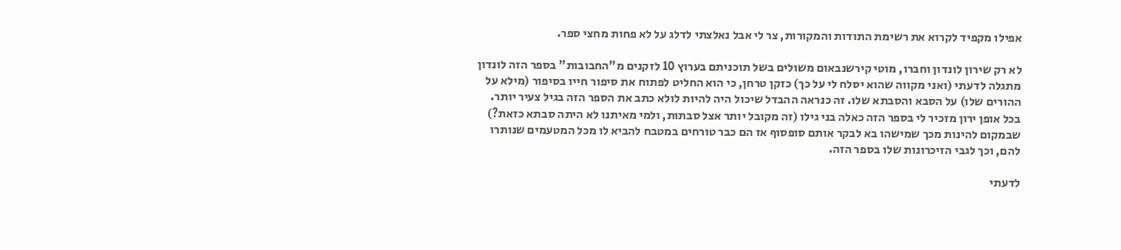אפילו מקפיד לקרוא את רשימת התודות והמקורות, צר לי אבל נאלצתי לדלג על לא פחות מחצי ספר.

לא רק שירון לונדון וחברו, מוטי קירשנבאום משולים בשל תוכניתם בערוץ 10 לזקנים מ"החבובות" בספר הזה לונדון מתגלה לדעתי (ואני מקווה שהוא יסלח לי על כך) כזקן טרחן, כי הוא החליט לפתוח את סיפור חייו בסיפור (מילא על ההורים שלו) על הסבא והסבתא שלו. זה כנראה ההבדל שיכול היה להיות לולא כתב את הספר הזה בגיל צעיר יותר. בכל אופן ירון מזכיר לי בספר הזה כאלה בני גילו (זה מקובל יותר אצל סבתות, ולמי מאיתנו לא היתה סבתא כזאת?) שבמקום להינות מכך שמישהו בא לבקר אותם סופסוף אז הם כבר טורחים במטבח להביא לו מכל המטעמים שנותרו להם, וכך לגבי הזיכרונות שלו בספר הזה.

לדעתי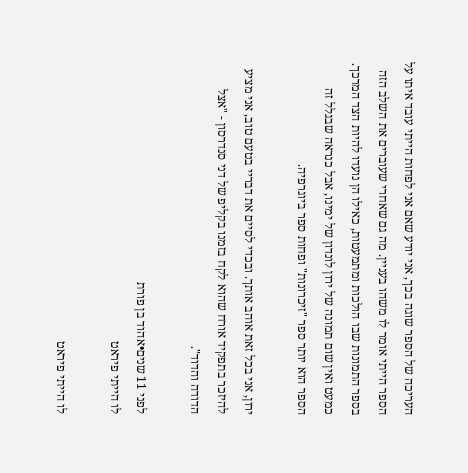העריכה של הספר שוגה בכך, אני יודע שאם אני לפחות הייתי עובד איתו על הספר הייתי אומר לו משהו בעניין. מה גם שאחרי שעוברים את השלב הזה בספר התמונות שבו הולכות ומתמעטות, כאילו הן נועדו להיות הצד המרכך. כמעט ואין שום תמונה של ירון לונדון של ימינו, אבל כנראה שבגלל זה הספר הוא יותר ספר "זיכרונות" ופחות ספר ביוגרפיה.

ירון, אני בכל זאת אוהב אותך. ובכדי לסיים את דבריי בטעם טוב, אני מציע להיזכר בתפקיד אורח שהוא לקח בזמנו בקליפ של דני סנדרסון - "אצל הדודה והדוד".

לפני 11 שנים•אהוד בן פורת
לו הייתי פיראט

לו הייתי פיראט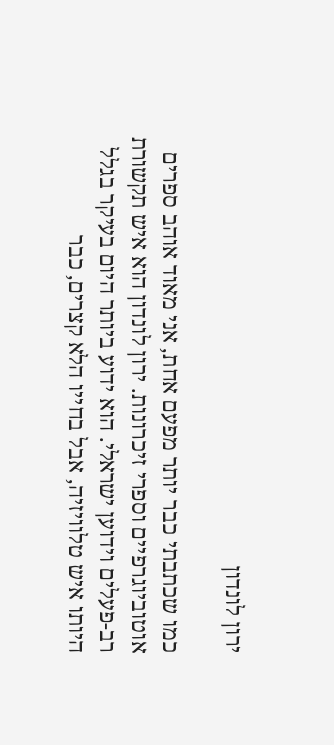ירון לונדון

כמו שכתבתי כבר יותר מפעם אחת, אני מאוד אוהב ספרים אוטוביוגרפיים וספרי זיכרונות. ירון לונדון הוא איש תקשורת רב-פעלים וידוען ישראלי. הוא ידוע ביותר היום בעיקר בגלל היותו איש טלוויזיה, אבל בחייו הלא קצרים, כבר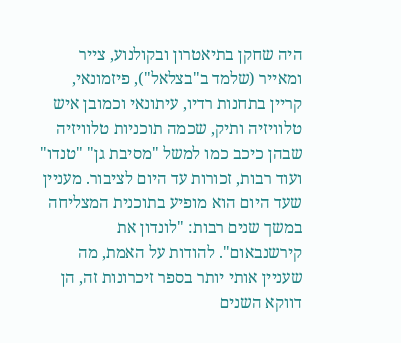היה שחקן בתיאטרון ובקולנוע, צייר ומאייר (שלמד ב"בצלאל"), פיזמונאי, קריין בתחנות רדיו, עיתונאי וכמובן איש טלוויזיה ותיק, שכמה תוכניות טלוויזיה שבהן כיכב כמו למשל "מסיבת גן" "טנדו" ועוד רבות, זכורות עד היום לציבור. מעניין שעד היום הוא מופיע בתוכנית המצליחה במשך שנים רבות: "לונדון את קירשנבאום". להודות על האמת, מה שעניין אותי יותר בספר זיכרונות זה, הן דווקא השנים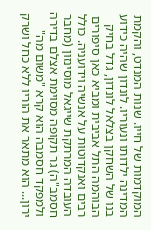המוקדמות של חייו. שנות המנדט, והקמת המדינה ילדותו ונעוריו. לונדון שהיה כידוע בנו של השחקן בצלאל לונדון, גדל בחיק הבוהמה התל אביבית ומביא כאן סיפורים רבים ואנקדוטות על אנשיה וידועניה. כולל העובדה המרתקת שייגאל מוסינזון (מחבר חסמב"ה) גר תקופה מסוימת אצלם בדירה ולמפקד חסמבה הוא קרא "משום מה" ירון... הוא מתאר את הוריו ללא כחל ושרק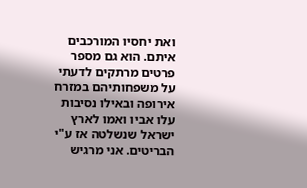ואת יחסיו המורכבים איתם. הוא גם מספר פרטים מרתקים לדעתי על משפחותיהם במזרח אירופה ובאילו נסיבות עלו אביו ואמו לארץ ישראל שנשלטה אז ע"י הבריטים. אני מרגיש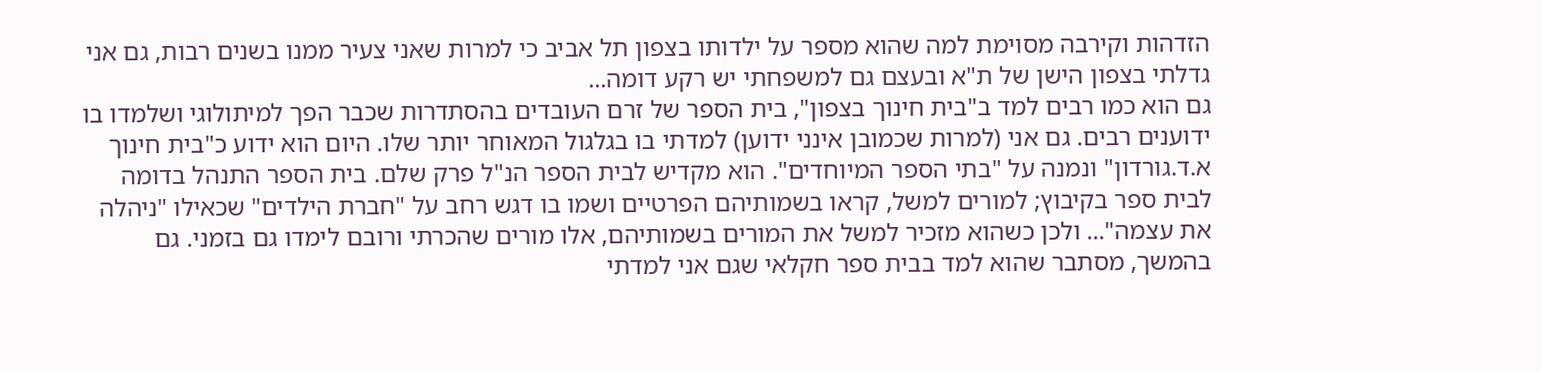הזדהות וקירבה מסוימת למה שהוא מספר על ילדותו בצפון תל אביב כי למרות שאני צעיר ממנו בשנים רבות, גם אני גדלתי בצפון הישן של ת"א ובעצם גם למשפחתי יש רקע דומה...
גם הוא כמו רבים למד ב"בית חינוך בצפון", בית הספר של זרם העובדים בהסתדרות שכבר הפך למיתולוגי ושלמדו בו ידוענים רבים. גם אני (למרות שכמובן אינני ידוען) למדתי בו בגלגול המאוחר יותר שלו. היום הוא ידוע כ"בית חינוך א.ד.גורדון" ונמנה על "בתי הספר המיוחדים". הוא מקדיש לבית הספר הנ"ל פרק שלם. בית הספר התנהל בדומה לבית ספר בקיבוץ; למורים למשל, קראו בשמותיהם הפרטיים ושמו בו דגש רחב על "חברת הילדים" שכאילו "ניהלה את עצמה"... ולכן כשהוא מזכיר למשל את המורים בשמותיהם, אלו מורים שהכרתי ורובם לימדו גם בזמני. גם בהמשך, מסתבר שהוא למד בבית ספר חקלאי שגם אני למדתי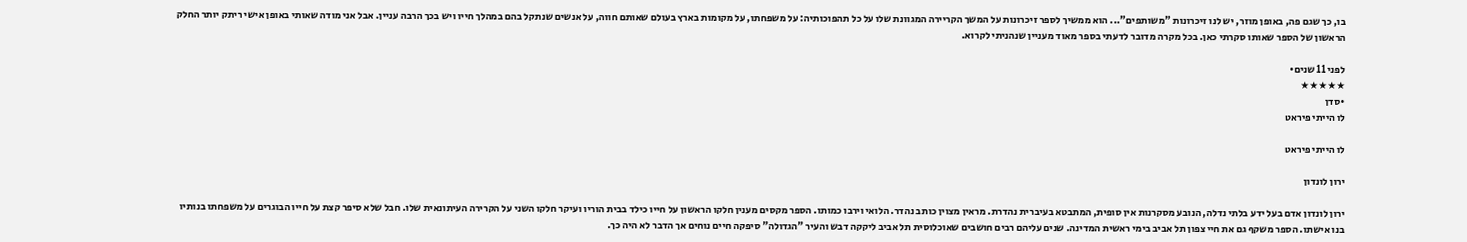בו, כך שגם פה, באופן מוזר, יש לנו זיכרונות "משותפים"... הוא ממשיך לספר זיכרונות על המשך הקריירה המגוונת שלו על כל תהפוכותיה: על משפחתו, על מקומות בארץ בעולם שאותם חווה, על אנשים שנתקל בהם במהלך חייו ויש בכך הרבה עניין. אבל אני מודה שאותי באופן אישי ריתק יותר החלק הראשון של הספר שאותו סקרתי כאן. בכל מקרה מדובר לדעתי בספר מאוד מעניין שנהניתי לקרוא.

לפני 11 שנים•
★★★★★
•סדן
לו הייתי פיראט

לו הייתי פיראט

ירון לונדון

ירון לונדון אדם בעל ידע בלתי נדלה, הנובע מסקרנות אין סופית, המתבטא בעיברית נהדרת. מראין מצוין כותב נהדר. הלואי וירבו כמותו. הספר מקסים מענין חלקו הראשון על חייו כילד בבית הוריו ועיקר חלקו השני על הקרירה העיתונאית שלו. חבל שלא סיפר קצת על חייו הבוגרים על משפחתו בנותיו בנו אישתו. הספר משקף גם את חיי צפון תל אביב בימי ראשית המדינה. שנים עליהם רבים חושבים שאוכלוסית תל אביב ליקקה דבש והעיר "הגדולה" סיפקה חיים נוחים אך הדבר לא היה כך.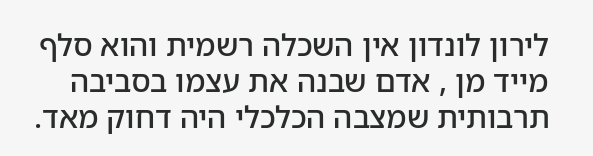לירון לונדון אין השכלה רשמית והוא סלף מייד מן , אדם שבנה את עצמו בסביבה תרבותית שמצבה הכלכלי היה דחוק מאד.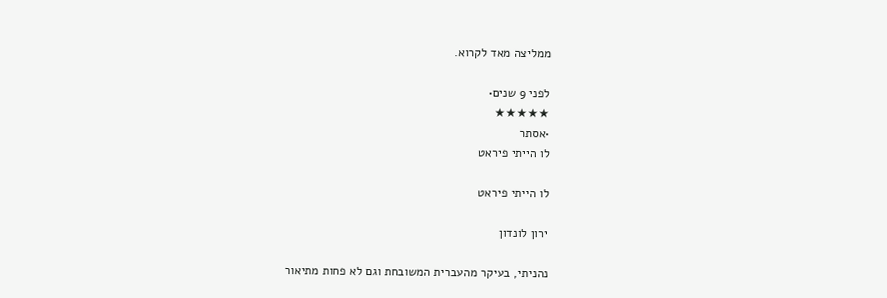ממליצה מאד לקרוא.

לפני 9 שנים•
★★★★★
•אסתר
לו הייתי פיראט

לו הייתי פיראט

ירון לונדון

נהניתי, בעיקר מהעברית המשובחת וגם לא פחות מתיאור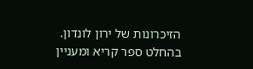הזיכרונות של ירון לונדון. בהחלט ספר קריא ומעניין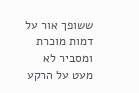ששופך אור על דמות מוכרת ומסביר לא מעט על הרקע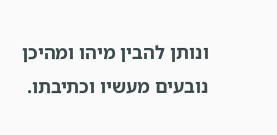ונותן להבין מיהו ומהיכן נובעים מעשיו וכתיבתו.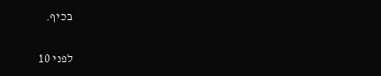בכיף.

לפני 10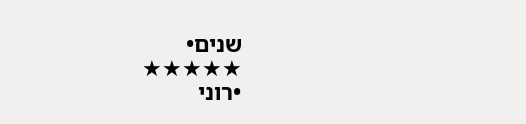שנים•
★★★★★
•רוני